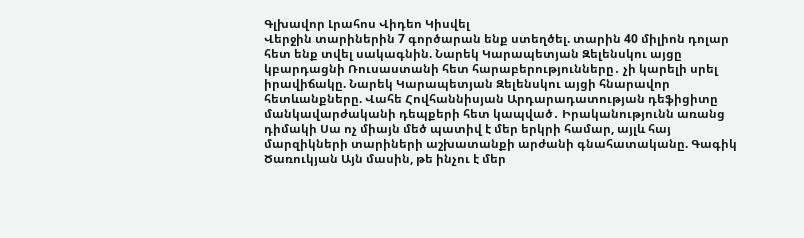Գլխավոր Լրահոս Վիդեո Կիսվել
Վերջին տարիներին 7 գործարան ենք ստեղծել. տարին 40 միլիոն դոլար հետ ենք տվել սակագնին. Նարեկ Կարապետյան Զելենսկու այցը կբարդացնի Ռուսաստանի հետ հարաբերությունները․ չի կարելի սրել իրավիճակը. Նարեկ Կարապետյան Զելենսկու այցի հնարավոր հետևանքները. Վահե Հովհաննիսյան Արդարադատության դեֆիցիտը մանկավարժականի դեպքերի հետ կապված․ Իրականությունն առանց դիմակի Սա ոչ միայն մեծ պատիվ է մեր երկրի համար, այլև հայ մարզիկների տարիների աշխատանքի արժանի գնահատականը. Գագիկ Ծառուկյան Այն մասին, թե ինչու է մեր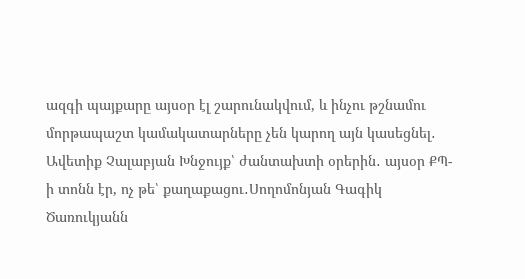ազգի պայքարը այսօր էլ շարունակվում, և ինչու թշնամու մորթապաշտ կամակատարները չեն կարող այն կասեցնել․ Ավետիք Չալաբյան Խնջույք՝ ժանտախտի օրերին․ այսօր ՔՊ-ի տոնն էր, ոչ թե՝ քաղաքացու․Սողոմոնյան Գագիկ Ծառուկյանն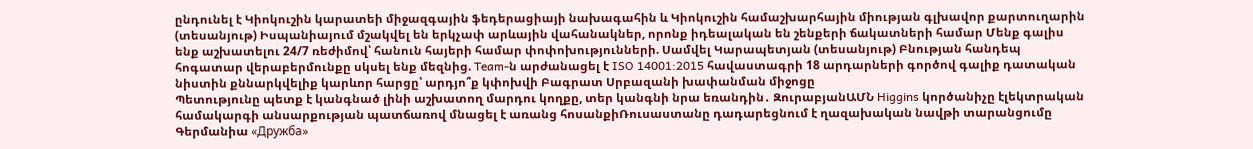ընդունել է Կիոկուշին կարատեի միջազգային ֆեդերացիայի նախագահին և Կիոկուշին համաշխարհային միության գլխավոր քարտուղարին (տեսանյութ) Իսպանիայում մշակվել են երկչափ արևային վահանակներ, որոնք իդեալական են շենքերի ճակատների համար Մենք գալիս ենք աշխատելու 24/7 ռեժիմով՝ հանուն հայերի համար փոփոխությունների. Սամվել Կարապետյան (տեսանյութ) Բնության հանդեպ հոգատար վերաբերմունքը սկսել ենք մեզնից. Team-ն արժանացել է ISO 14001:2015 հավաստագրի 18 արդարների գործով գալիք դատական նիստին քննարկվելիք կարևոր հարցը՝ արդյո՞ք կփոխվի Բագրատ Սրբազանի խափանման միջոցը
Պետությունը պետք է կանգնած լինի աշխատող մարդու կողքը, տեր կանգնի նրա եռանդին․ ԶուրաբյանԱՄՆ Higgins կործանիչը էլեկտրական համակարգի անսարքության պատճառով մնացել է առանց հոսանքիՌուսաստանը դադարեցնում է ղազախական նավթի տարանցումը Գերմանիա «Дружба»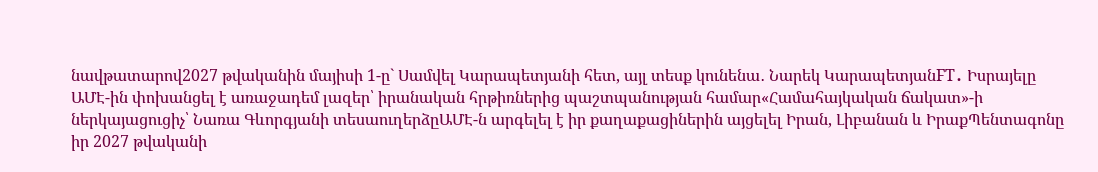նավթատարով2027 թվականին մայիսի 1-ը` Սամվել Կարապետյանի հետ, այլ տեսք կունենա․ Նարեկ ԿարապետյանFT․ Իսրայելը ԱՄԷ-ին փոխանցել է առաջադեմ լազեր՝ իրանական հրթիռներից պաշտպանության համար«Համահայկական ճակատ»-ի ներկայացուցիչ՝ Նառա Գևորգյանի տեսաուղերձըԱՄԷ-ն արգելել է իր քաղաքացիներին այցելել Իրան, Լիբանան և ԻրաքՊենտագոնը իր 2027 թվականի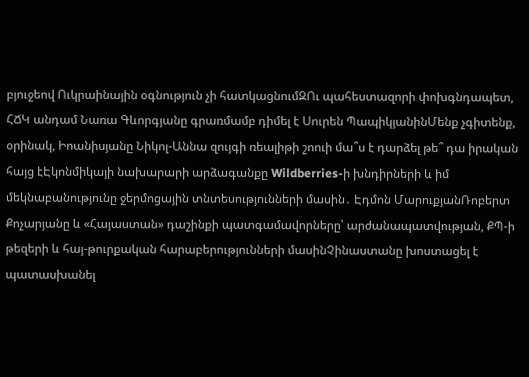բյուջեով Ուկրաինային օգնություն չի հատկացնումԶՈւ պահեստազորի փոխգնդապետ, ՀՃԿ անդամ Նառա Գևորգյանը գրառմամբ դիմել է Սուրեն ՊապիկյանինՄենք չգիտենք, օրինակ, Իոանիսյանը Նիկոլ-Աննա զույգի ռեալիթի շոուի մա՞ս է դարձել թե՞ դա իրական հայց էԷկոնմիկայի նախարարի արձագանքը Wildberries-ի խնդիրների և իմ մեկնաբանությունը ջերմոցային տնտեսությունների մասին․ Էդմոն ՄարուքյանՌոբերտ Քոչարյանը և «Հայաստան» դաշինքի պատգամավորները՝ արժանապատվության, ՔՊ-ի թեզերի և հայ-թուրքական հարաբերությունների մասինՉինաստանը խոստացել է պատասխանել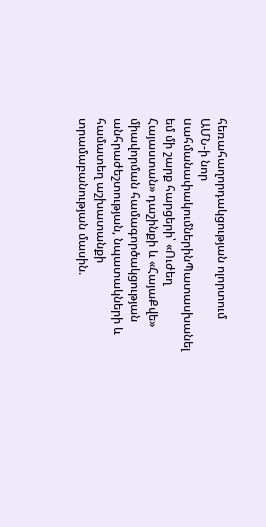հեռահաղորդակցության ոլորտում ԱՄՆ-ի նոր uահմանափակումներինՊատասխանել եմ մի շարք հարցերի՝ «Ուժեղ Հայաստան» դաշինքի և «ՀայաՔվե» միավորման համագործակցության անհրաժեշտության, նպատակների և համատեղ աշխատանքի տրամաբանության մասին.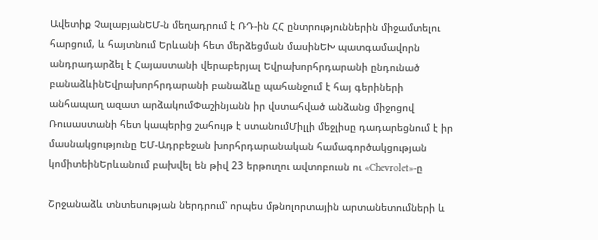Ավետիք ՉալաբյանԵՄ-ն մեղադրում է ՌԴ-ին ՀՀ ընտրություններին միջամտելու հարցում, և հայտնում Երևանի հետ մերձեցման մասինԵԽ պատգամավորն անդրադարձել է Հայաստանի վերաբերյալ Եվրախորհրդարանի ընդունած բանաձևինԵվրախորհրդարանի բանաձևը պահանջում է հայ գերիների անհապաղ ազատ արձակումՓաշինյանն իր վստահված անձանց միջոցով Ռուսաստանի հետ կապերից շահույթ է ստանումՄիլլի մեջլիսը դադարեցնում է իր մասնակցությունը ԵՄ-Ադրբեջան խորհրդարանական համագործակցության կոմիտեինԵրևանում բախվել են թիվ 23 երթուղու ավտոբուսն ու «Chevrolet»-ը

Շրջանաձև տնտեսության ներդրում՝ որպես մթնոլորտային արտանետումների և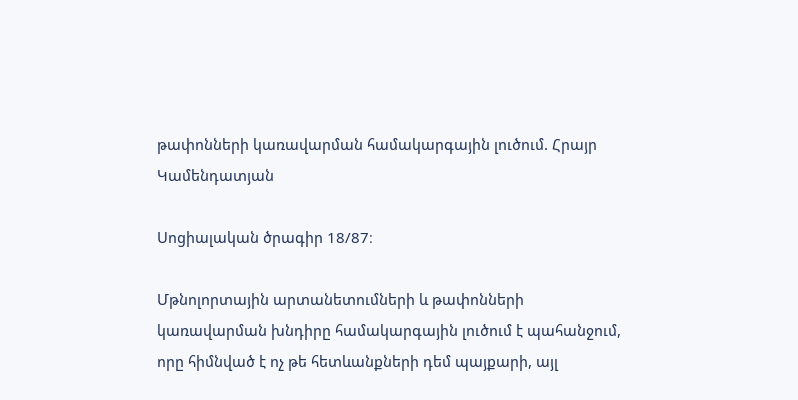թափոնների կառավարման համակարգային լուծում. Հրայր Կամենդատյան

Սոցիալական ծրագիր 18/87։

Մթնոլորտային արտանետումների և թափոնների կառավարման խնդիրը համակարգային լուծում է պահանջում, որը հիմնված է ոչ թե հետևանքների դեմ պայքարի, այլ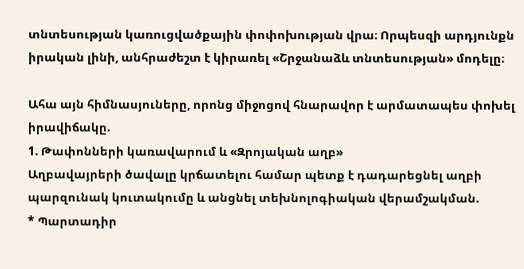տնտեսության կառուցվածքային փոփոխության վրա։ Որպեսզի արդյունքն իրական լինի, անհրաժեշտ է կիրառել «Շրջանաձև տնտեսության» մոդելը։

Ահա այն հիմնասյուները, որոնց միջոցով հնարավոր է արմատապես փոխել իրավիճակը.
1. Թափոնների կառավարում և «Զրոյական աղբ»
Աղբավայրերի ծավալը կրճատելու համար պետք է դադարեցնել աղբի պարզունակ կուտակումը և անցնել տեխնոլոգիական վերամշակման.
* Պարտադիր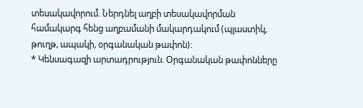տեսակավորում. Ներդնել աղբի տեսակավորման համակարգ հենց աղբամանի մակարդակում (պլաստիկ, թուղթ, ապակի, օրգանական թափոն)։
* Կենսագազի արտադրություն. Օրգանական թափոնները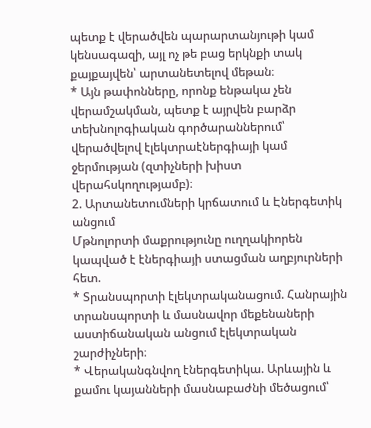պետք է վերածվեն պարարտանյութի կամ կենսագազի, այլ ոչ թե բաց երկնքի տակ քայքայվեն՝ արտանետելով մեթան։
* Այն թափոնները, որոնք ենթակա չեն վերամշակման, պետք է այրվեն բարձր տեխնոլոգիական գործարաններում՝ վերածվելով էլեկտրաէներգիայի կամ ջերմության (զտիչների խիստ վերահսկողությամբ)։
2. Արտանետումների կրճատում և Էներգետիկ անցում
Մթնոլորտի մաքրությունը ուղղակիորեն կապված է էներգիայի ստացման աղբյուրների հետ.
* Տրանսպորտի էլեկտրականացում. Հանրային տրանսպորտի և մասնավոր մեքենաների աստիճանական անցում էլեկտրական շարժիչների։
* Վերականգնվող էներգետիկա. Արևային և քամու կայանների մասնաբաժնի մեծացում՝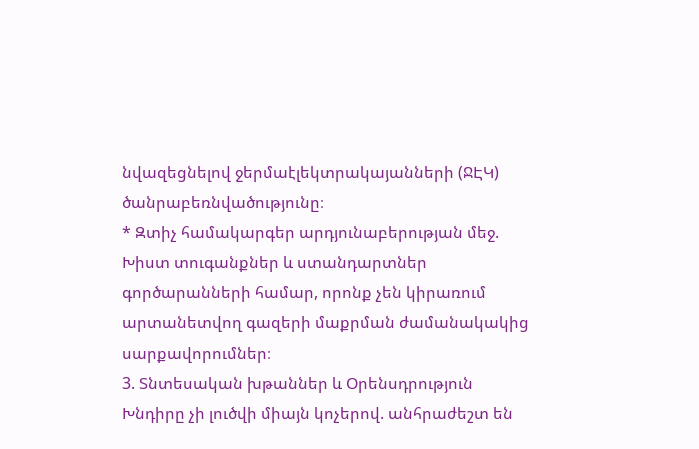նվազեցնելով ջերմաէլեկտրակայանների (ՋԷԿ) ծանրաբեռնվածությունը։
* Զտիչ համակարգեր արդյունաբերության մեջ. Խիստ տուգանքներ և ստանդարտներ գործարանների համար, որոնք չեն կիրառում արտանետվող գազերի մաքրման ժամանակակից սարքավորումներ։
3. Տնտեսական խթաններ և Օրենսդրություն
Խնդիրը չի լուծվի միայն կոչերով. անհրաժեշտ են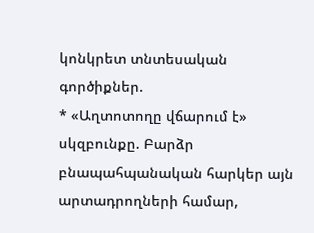կոնկրետ տնտեսական գործիքներ.
* «Աղտոտողը վճարում է» սկզբունքը. Բարձր բնապահպանական հարկեր այն արտադրողների համար,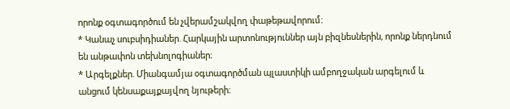որոնք օգտագործում են չվերամշակվող փաթեթավորում։
* Կանաչ սուբսիդիաներ. Հարկային արտոնություններ այն բիզնեսներին, որոնք ներդնում են անթափոն տեխնոլոգիաներ։
* Արգելքներ. Միանգամյա օգտագործման պլաստիկի ամբողջական արգելում և անցում կենսաքայքայվող նյութերի։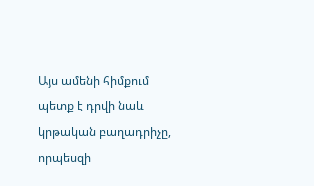Այս ամենի հիմքում պետք է դրվի նաև կրթական բաղադրիչը, որպեսզի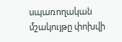սպառողական մշակույթը փոխվի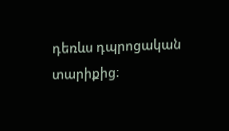դեռևս դպրոցական տարիքից։